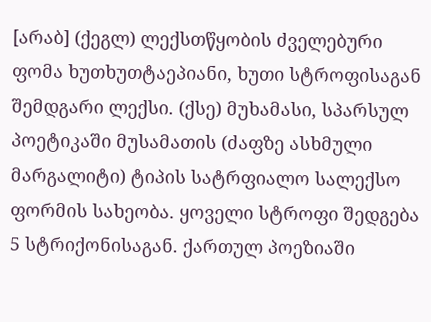[არაბ] (ქეგლ) ლექსთწყობის ძველებური ფომა ხუთხუთტაეპიანი, ხუთი სტროფისაგან შემდგარი ლექსი. (ქსე) მუხამასი, სპარსულ პოეტიკაში მუსამათის (ძაფზე ასხმული მარგალიტი) ტიპის სატრფიალო სალექსო ფორმის სახეობა. ყოველი სტროფი შედგება 5 სტრიქონისაგან. ქართულ პოეზიაში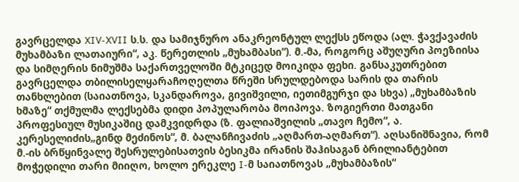გავრცელდა XIV-XVII ს.ს. და სამიჯნურო ანაკრეონტულ ლექსს ეწოდა (ალ. ჭავქავაძის მუხამბაზი ლათაიური“, აკ. წერეთლის „მუხამბასი“). მ.-მა, როგორც აშუღური პოეზიისა და სიმღერის ნიმუშმა საქართველოში მტკიცედ მოიკიდა ფეხი. განსაკუთრებით გავრცელდა თბილისელყარაჩოღელთა წრეში სრულდებოდა სარის და თარის თანხლებით (საიათნოვა, სკანდაროვა, გივიშვილი, იეთიმგურჯი და სხვა) „მუხამბაზის ხმაზე“ თქმულმა ლექსებმა დიდი პოპულარობა მოიპოვა. ზოგიერთი მათგანი პროფესიულ მუსიკაშიც დამკვიდრდა (ზ. ფალიაშვილის „თავო ჩემო“, ა. კერესელიძის„გინდ მეძინოს“, მ. ბალანჩივაძის „აღმართ-აღმართ“). აღსანიშნავია, რომ მ.-ის ბრწყინვალე შესრულებისათვის ბესიკმა ირანის შაჰისაგან ბრილიანტებით მოჭედილი თარი მიიღო, ხოლო ერეკლე I-მ საიათნოვას „მუხამბაზის“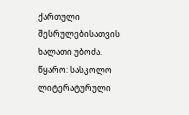ქართული შესრულებისათვის ხალათი უბოძა.
წყარო: სასკოლო ლიტერატურული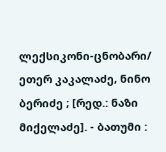ლექსიკონი-ცნობარი/ ეთერ კაკალაძე, ნინო ბერიძე ; [რედ.: ნაზი მიქელაძე]. - ბათუმი :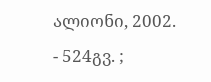ალიონი, 2002. - 524გვ. ;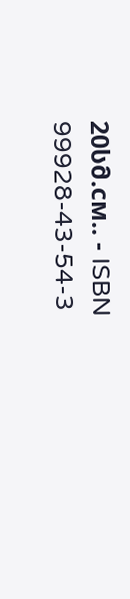20სმ.см.. - ISBN 99928-43-54-3